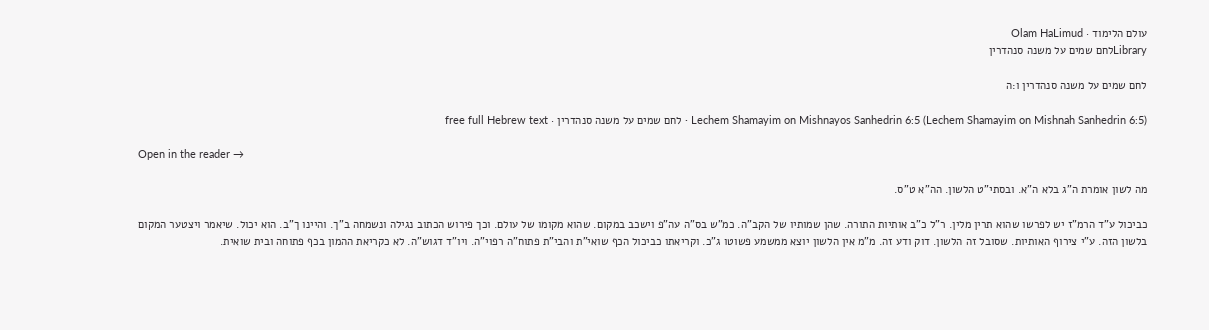עולם הלימוד · Olam HaLimud
Libraryלחם שמים על משנה סנהדרין

לחם שמים על משנה סנהדרין ו:ה

Lechem Shamayim on Mishnayos Sanhedrin 6:5 (Lechem Shamayim on Mishnah Sanhedrin 6:5) · לחם שמים על משנה סנהדרין · free full Hebrew text

Open in the reader →

מה לשון אומרת ה"ג בלא ה"א. ובסתי"ט הלשון. הה"א ט"ס.

כביכול ע"ד הרמ"ז יש לפרשו שהוא תרין מלין. ר"ל כ"ב אותיות התורה. שהן שמותיו של הקב"ה. כמ"ש בס"ה עה"פ וישכב במקום. שהוא מקומו של עולם. וכך פירוש הכתוב נגילה ונשמחה ב"ך. והיינו ך"ב. הוא יכול. שיאמר ויצטער המקום בלשון הזה. ע"י צירוף האותיות. שסובל זה הלשון. דוק ודע זה. מ"מ אין הלשון יוצא ממשמע פשוטו ג"כ. וקריאתו כביכול הכף שואי"ת והבי"ת פתוח"ה רפוי"ה. ויו"ד דגוש"ה. לא כקריאת ההמון בכף פתוחה ובית שואית.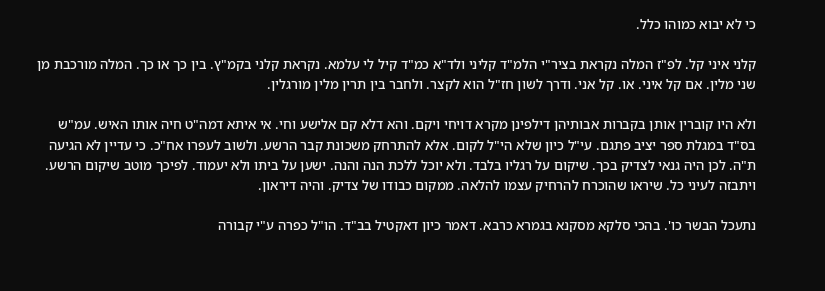כי לא יבוא כמוהו כלל.

קלני איני קל. לפ"ז המלה נקראת בציר"י הלמ"ד קליני ולד"א כמ"ד קיל לי עלמא. נקראת קלני בקמ"ץ. בין כך או כך. המלה מורכבת מן שני מלין. אם קל איני. או. קל אני. ודרך לשון חז"ל הוא לקצר. ולחבר בין תרין מלין מורגלין.

ולא היו קוברין אותן בקברות אבותיהן דילפינן מקרא דויחי ויקם. והא דלא קם אלישע וחי. אי איתא דמה"ט חיה אותו האיש. עמ"ש בס"ד במגלת ספר יציב פתגם. עי"ל כיון שלא הי"ל לקום. אלא להתרחק משכונת קבר הרשע. ולשוב לעפרו אח"כ. כי עדיין לא הגיעה ת"ה. לכן היה גנאי לצדיק בכך. שיקום על רגליו בלבד. ולא יוכל ללכת הנה והנה. ישען על ביתו ולא יעמוד. לפיכך מוטב שיקום הרשע. ויתבזה לעיני כל. שיראו שהוכרח להרחיק עצמו להלאה. ממקום כבודו של צדיק. והיה דיראון.

נתעכל הבשר כו'. בהכי סלקא מסקנא בגמרא כרבא. דאמר כיון דאקטיל בב"ד. הו"ל כפרה ע"י קבורה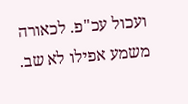ועכול עכ"פ. לכאורה משמע אפילו לא שב.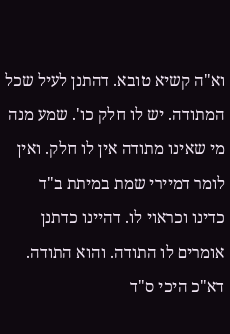וא"ה קשיא טובא. דהתנן לעיל שכל המתודה. יש לו חלק כו'. שמע מנה מי שאינו מתודה אין לו חלק. ואין לומר דמיירי שמת במיתת ב"ד כדינו וכראוי לו. דהיינו כדתנן אומרים לו התודה. והוא התודה. דא"כ היכי ס"ד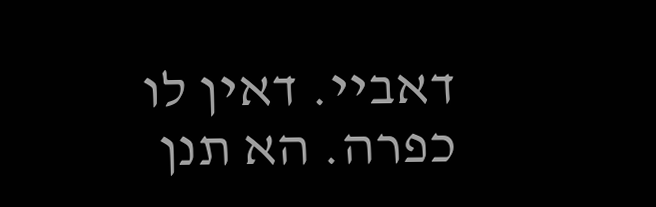דאביי. דאין לו כפרה. הא תנן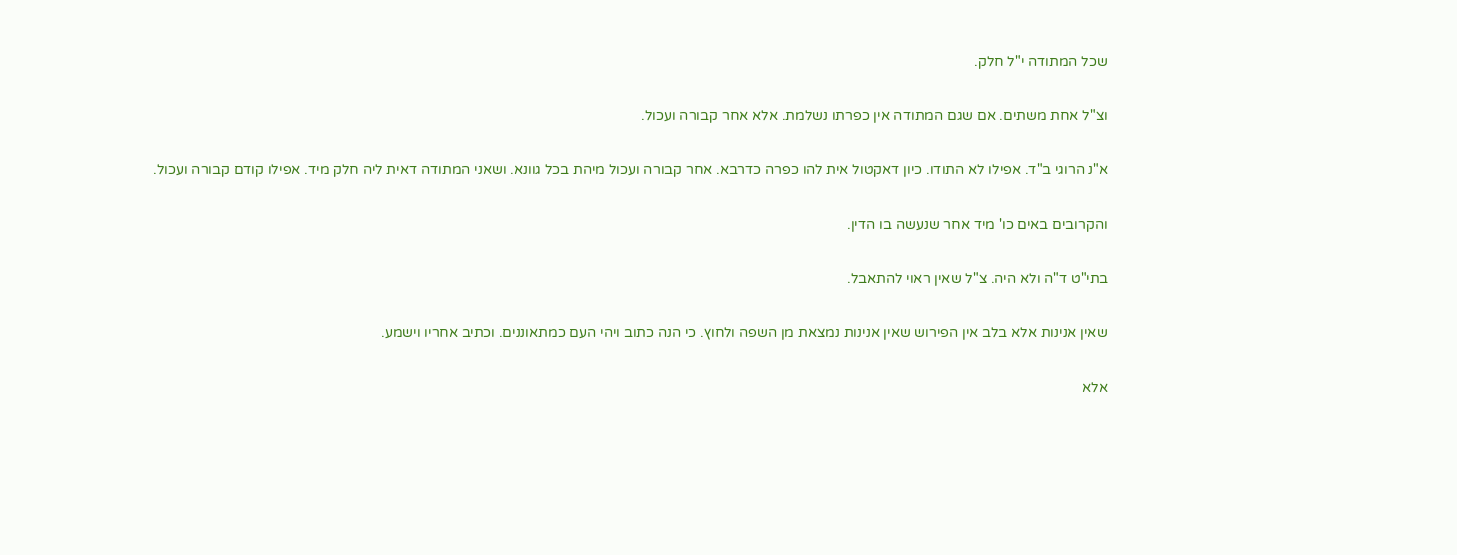שכל המתודה י"ל חלק.

וצ"ל אחת משתים. אם שגם המתודה אין כפרתו נשלמת. אלא אחר קבורה ועכול.

א"נ הרוגי ב"ד. אפילו לא התודו. כיון דאקטול אית להו כפרה כדרבא. אחר קבורה ועכול מיהת בכל גוונא. ושאני המתודה דאית ליה חלק מיד. אפילו קודם קבורה ועכול.

והקרובים באים כו' מיד אחר שנעשה בו הדין.

בתי"ט ד"ה ולא היה. צ"ל שאין ראוי להתאבל.

שאין אנינות אלא בלב אין הפירוש שאין אנינות נמצאת מן השפה ולחוץ. כי הנה כתוב ויהי העם כמתאוננים. וכתיב אחריו וישמע.

אלא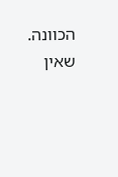הכוונה. שאין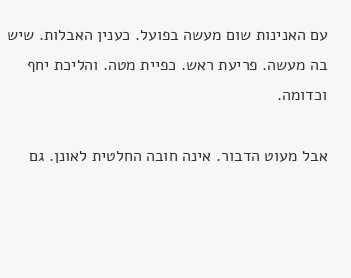עם האנינות שום מעשה בפועל. כענין האבלות. שיש בה מעשה. פריעת ראש. כפיית מטה. והליכת יחף וכדומה.

אבל מעוט הדבור. אינה חובה החלטית לאונן. גם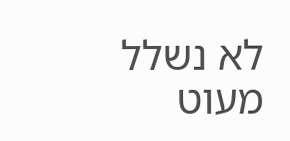לא נשלל מעוט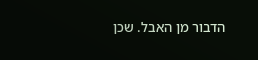הדבור מן האבל. שכן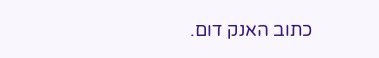כתוב האנק דום.